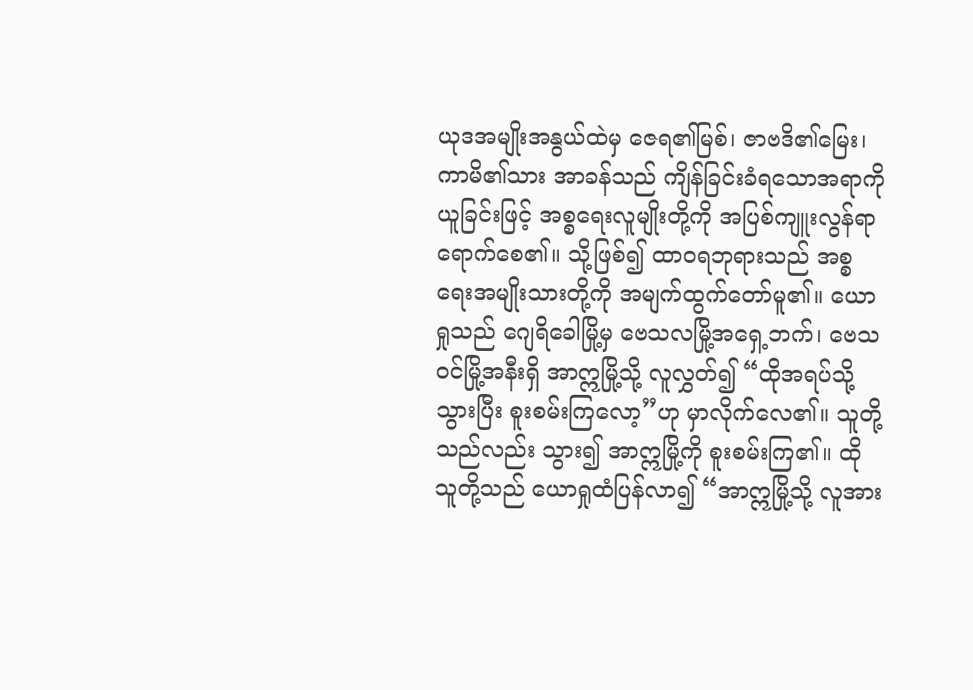ယုဒအမျိုးအနွယ်ထဲမှ ဇေရ၏မြစ်၊ ဇာဗဒိ၏မြေး၊ ကာမိ၏သား အာခန်သည် ကျိန်ခြင်းခံရသောအရာကိုယူခြင်းဖြင့် အစ္စရေးလူမျိုးတို့ကို အပြစ်ကျူးလွန်ရာရောက်စေ၏။ သို့ဖြစ်၍ ထာဝရဘုရားသည် အစ္စရေးအမျိုးသားတို့ကို အမျက်ထွက်တော်မူ၏။ ယောရှုသည် ဂျေရိခေါမြို့မှ ဗေသလမြို့အရှေ့ဘက်၊ ဗေသဝင်မြို့အနီးရှိ အာဣမြို့သို့ လူလွှတ်၍ “ထိုအရပ်သို့သွားပြီး စူးစမ်းကြလော့”ဟု မှာလိုက်လေ၏။ သူတို့သည်လည်း သွား၍ အာဣမြို့ကို စူးစမ်းကြ၏။ ထိုသူတို့သည် ယောရှုထံပြန်လာ၍ “အာဣမြို့သို့ လူအား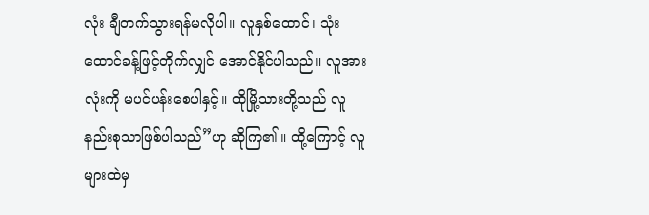လုံး ချီတက်သွားရန်မလိုပါ။ လူနှစ်ထောင်၊ သုံးထောင်ခန့်ဖြင့်တိုက်လျှင် အောင်နိုင်ပါသည်။ လူအားလုံးကို မပင်ပန်းစေပါနှင့်။ ထိုမြို့သားတို့သည် လူနည်းစုသာဖြစ်ပါသည်”ဟု ဆိုကြ၏။ ထို့ကြောင့် လူများထဲမှ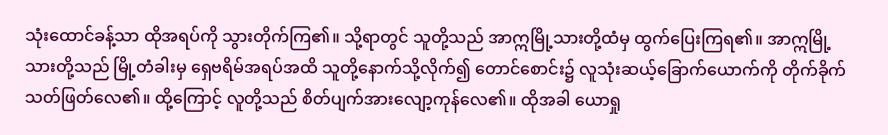သုံးထောင်ခန့်သာ ထိုအရပ်ကို သွားတိုက်ကြ၏။ သို့ရာတွင် သူတို့သည် အာဣမြို့သားတို့ထံမှ ထွက်ပြေးကြရ၏။ အာဣမြို့သားတို့သည် မြို့တံခါးမှ ရှေဗရိမ်အရပ်အထိ သူတို့နောက်သို့လိုက်၍ တောင်စောင်း၌ လူသုံးဆယ့်ခြောက်ယောက်ကို တိုက်ခိုက်သတ်ဖြတ်လေ၏။ ထို့ကြောင့် လူတို့သည် စိတ်ပျက်အားလျော့ကုန်လေ၏။ ထိုအခါ ယောရှု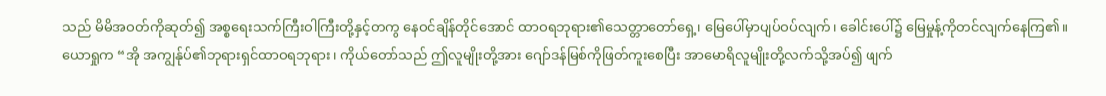သည် မိမိအဝတ်ကိုဆုတ်၍ အစ္စရေးသက်ကြီးဝါကြီးတို့နှင့်တကွ နေဝင်ချိန်တိုင်အောင် ထာဝရဘုရား၏သေတ္တာတော်ရှေ့၊ မြေပေါ်မှာပျပ်ဝပ်လျက်၊ ခေါင်းပေါ်၌ မြေမှုန့်ကိုတင်လျက်နေကြ၏။ ယောရှုက “အို အကျွန်ုပ်၏ဘုရားရှင်ထာဝရဘုရား၊ ကိုယ်တော်သည် ဤလူမျိုးတို့အား ဂျော်ဒန်မြစ်ကိုဖြတ်ကူးစေပြီး အာမောရိလူမျိုးတို့လက်သို့အပ်၍ ဖျက်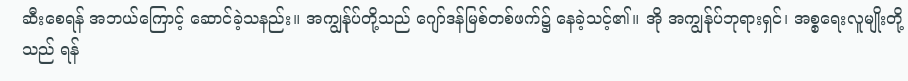ဆီးစေရန် အဘယ်ကြောင့် ဆောင်ခဲ့သနည်း။ အကျွန်ုပ်တို့သည် ဂျော်ဒန်မြစ်တစ်ဖက်၌ နေခဲ့သင့်၏။ အို အကျွန်ုပ်ဘုရားရှင်၊ အစ္စရေးလူမျိုးတို့သည် ရန်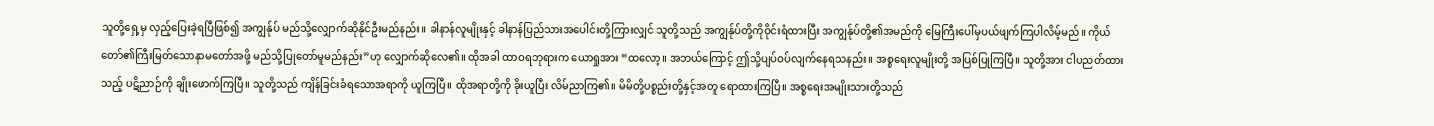သူတို့ရှေ့မှ လှည့်ပြေးခဲ့ရပြီဖြစ်၍ အကျွန်ုပ် မည်သို့လျှောက်ဆိုနိုင်ဦးမည်နည်း။ ခါနာန်လူမျိုးနှင့် ခါနာန်ပြည်သားအပေါင်းတို့ကြားလျှင် သူတို့သည် အကျွန်ုပ်တို့ကိုဝိုင်းရံထားပြီး အကျွန်ုပ်တို့၏အမည်ကို မြေကြီးပေါ်မှပယ်ဖျက်ကြပါလိမ့်မည်။ ကိုယ်တော်၏ကြီးမြတ်သောနာမတော်အဖို့ မည်သို့ပြုတော်မူမည်နည်း”ဟု လျှောက်ဆိုလေ၏။ ထိုအခါ ထာဝရဘုရားက ယောရှုအား “ထလော့။ အဘယ်ကြောင့် ဤသို့ပျပ်ဝပ်လျက်နေရသနည်း။ အစ္စရေးလူမျိုးတို့ အပြစ်ပြုကြပြီ။ သူတို့အား ငါပညတ်ထားသည့် ပဋိညာဉ်ကို ချိုးဖောက်ကြပြီ။ သူတို့သည် ကျိန်ခြင်းခံရသောအရာကို ယူကြပြီ။ ထိုအရာတို့ကို ခိုးယူပြီး လိမ်ညာကြ၏။ မိမိတို့ပစ္စည်းတို့နှင့်အတူ ရောထားကြပြီ။ အစ္စရေးအမျိုးသားတို့သည်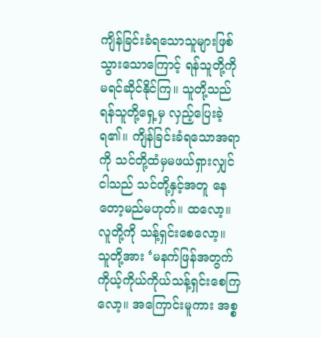ကျိန်ခြင်းခံရသောသူများဖြစ်သွားသောကြောင့် ရန်သူတို့ကို မရင်ဆိုင်နိုင်ကြ။ သူတို့သည် ရန်သူတို့ရှေ့မှ လှည့်ပြေးခဲ့ရ၏။ ကျိန်ခြင်းခံရသောအရာကို သင်တို့ထံမှမဖယ်ရှားလျှင် ငါသည် သင်တို့နှင့်အတူ နေတော့မည်မဟုတ်။ ထလော့။ လူတို့ကို သန့်ရှင်းစေလော့။ သူတို့အား ‘မနက်ဖြန်အတွက် ကိုယ့်ကိုယ်ကိုယ်သန့်ရှင်းစေကြလော့။ အကြောင်းမူကား အစ္စ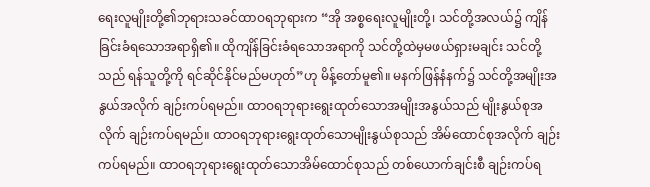ရေးလူမျိုးတို့၏ဘုရားသခင်ထာဝရဘုရားက “အို အစ္စရေးလူမျိုးတို့၊ သင်တို့အလယ်၌ ကျိန်ခြင်းခံရသောအရာရှိ၏။ ထိုကျိန်ခြင်းခံရသောအရာကို သင်တို့ထဲမှမဖယ်ရှားမချင်း သင်တို့သည် ရန်သူတို့ကို ရင်ဆိုင်နိုင်မည်မဟုတ်”ဟု မိန့်တော်မူ၏။ မနက်ဖြန်နံနက်၌ သင်တို့အမျိုးအနွယ်အလိုက် ချဉ်းကပ်ရမည်။ ထာဝရဘုရားရွေးထုတ်သောအမျိုးအနွယ်သည် မျိုးနွယ်စုအလိုက် ချဉ်းကပ်ရမည်။ ထာဝရဘုရားရွေးထုတ်သောမျိုးနွယ်စုသည် အိမ်ထောင်စုအလိုက် ချဉ်းကပ်ရမည်။ ထာဝရဘုရားရွေးထုတ်သောအိမ်ထောင်စုသည် တစ်ယောက်ချင်းစီ ချဉ်းကပ်ရ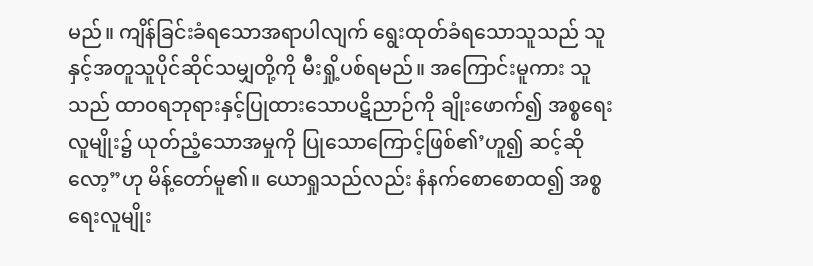မည်။ ကျိန်ခြင်းခံရသောအရာပါလျက် ရွေးထုတ်ခံရသောသူသည် သူနှင့်အတူသူပိုင်ဆိုင်သမျှတို့ကို မီးရှို့ပစ်ရမည်။ အကြောင်းမူကား သူသည် ထာဝရဘုရားနှင့်ပြုထားသောပဋိညာဉ်ကို ချိုးဖောက်၍ အစ္စရေးလူမျိုး၌ ယုတ်ညံ့သောအမှုကို ပြုသောကြောင့်ဖြစ်၏’ဟူ၍ ဆင့်ဆိုလော့”ဟု မိန့်တော်မူ၏။ ယောရှုသည်လည်း နံနက်စောစောထ၍ အစ္စရေးလူမျိုး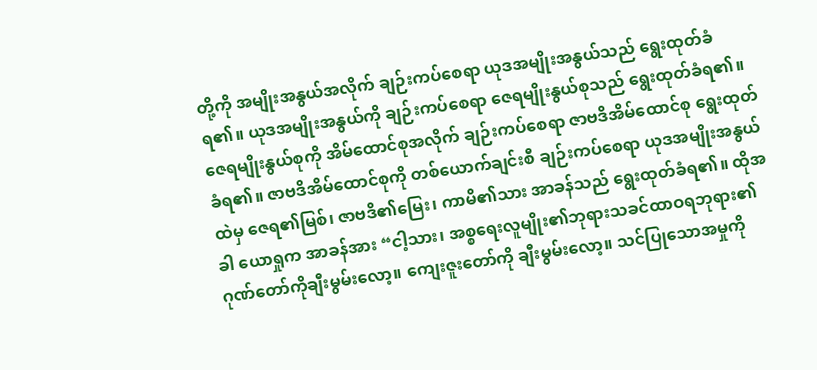တို့ကို အမျိုးအနွယ်အလိုက် ချဉ်းကပ်စေရာ ယုဒအမျိုးအနွယ်သည် ရွေးထုတ်ခံရ၏။ ယုဒအမျိုးအနွယ်ကို ချဉ်းကပ်စေရာ ဇေရမျိုးနွယ်စုသည် ရွေးထုတ်ခံရ၏။ ဇေရမျိုးနွယ်စုကို အိမ်ထောင်စုအလိုက် ချဉ်းကပ်စေရာ ဇာဗဒိအိမ်ထောင်စု ရွေးထုတ်ခံရ၏။ ဇာဗဒိအိမ်ထောင်စုကို တစ်ယောက်ချင်းစီ ချဉ်းကပ်စေရာ ယုဒအမျိုးအနွယ်ထဲမှ ဇေရ၏မြစ်၊ ဇာဗဒိ၏မြေး၊ ကာမိ၏သား အာခန်သည် ရွေးထုတ်ခံရ၏။ ထိုအခါ ယောရှုက အာခန်အား “ငါ့သား၊ အစ္စရေးလူမျိုး၏ဘုရားသခင်ထာဝရဘုရား၏ဂုဏ်တော်ကိုချီးမွမ်းလော့။ ကျေးဇူးတော်ကို ချီးမွမ်းလော့။ သင်ပြုသောအမှုကို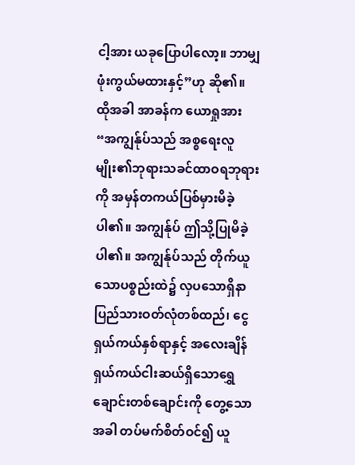ငါ့အား ယခုပြောပါလော့။ ဘာမျှ ဖုံးကွယ်မထားနှင့်”ဟု ဆို၏။ ထိုအခါ အာခန်က ယောရှုအား “အကျွန်ုပ်သည် အစ္စရေးလူမျိုး၏ဘုရားသခင်ထာဝရဘုရားကို အမှန်တကယ်ပြစ်မှားမိခဲ့ပါ၏။ အကျွန်ုပ် ဤသို့ပြုမိခဲ့ပါ၏။ အကျွန်ုပ်သည် တိုက်ယူသောပစ္စည်းထဲ၌ လှပသောရှိနာပြည်သားဝတ်လုံတစ်ထည်၊ ငွေရှယ်ကယ်နှစ်ရာနှင့် အလေးချိန်ရှယ်ကယ်ငါးဆယ်ရှိသောရွှေချောင်းတစ်ချောင်းကို တွေ့သောအခါ တပ်မက်စိတ်ဝင်၍ ယူ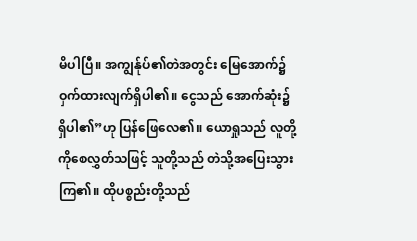မိပါပြီ။ အကျွန်ုပ်၏တဲအတွင်း မြေအောက်၌ဝှက်ထားလျက်ရှိပါ၏။ ငွေသည် အောက်ဆုံး၌ ရှိပါ၏”ဟု ပြန်ဖြေလေ၏။ ယောရှုသည် လူတို့ကိုစေလွှတ်သဖြင့် သူတို့သည် တဲသို့အပြေးသွားကြ၏။ ထိုပစ္စည်းတို့သည်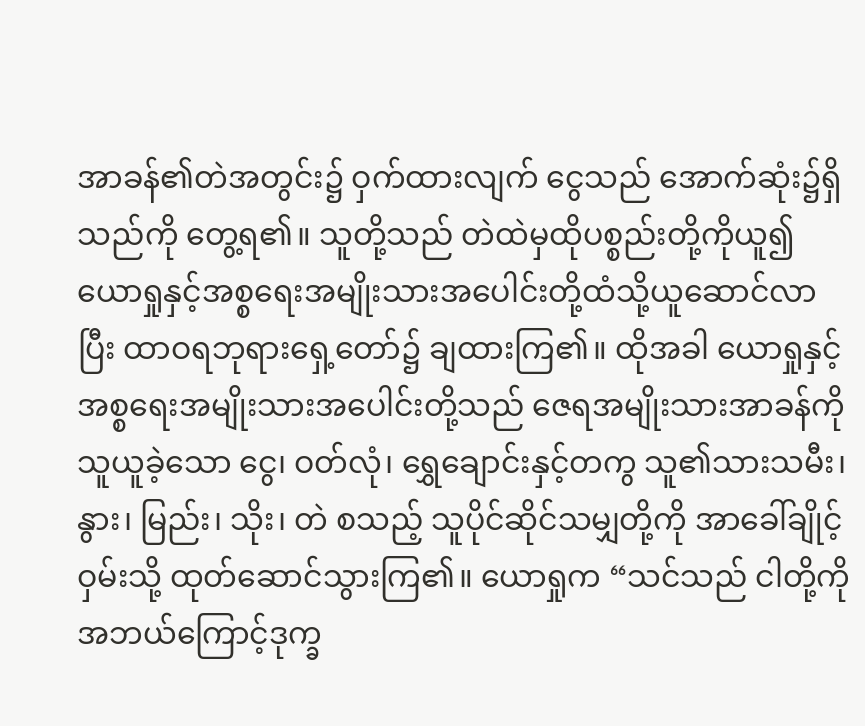အာခန်၏တဲအတွင်း၌ ဝှက်ထားလျက် ငွေသည် အောက်ဆုံး၌ရှိသည်ကို တွေ့ရ၏။ သူတို့သည် တဲထဲမှထိုပစ္စည်းတို့ကိုယူ၍ ယောရှုနှင့်အစ္စရေးအမျိုးသားအပေါင်းတို့ထံသို့ယူဆောင်လာပြီး ထာဝရဘုရားရှေ့တော်၌ ချထားကြ၏။ ထိုအခါ ယောရှုနှင့်အစ္စရေးအမျိုးသားအပေါင်းတို့သည် ဇေရအမျိုးသားအာခန်ကို သူယူခဲ့သော ငွေ၊ ဝတ်လုံ၊ ရွှေချောင်းနှင့်တကွ သူ၏သားသမီး၊ နွား၊ မြည်း၊ သိုး၊ တဲ စသည့် သူပိုင်ဆိုင်သမျှတို့ကို အာခေါ်ချိုင့်ဝှမ်းသို့ ထုတ်ဆောင်သွားကြ၏။ ယောရှုက “သင်သည် ငါတို့ကို အဘယ်ကြောင့်ဒုက္ခ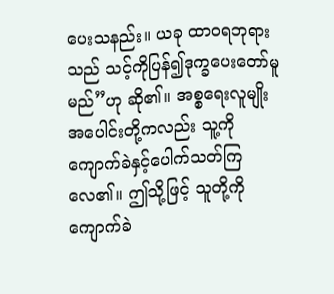ပေးသနည်း။ ယခု ထာဝရဘုရားသည် သင့်ကိုပြန်၍ဒုက္ခပေးတော်မူမည်”ဟု ဆို၏။ အစ္စရေးလူမျိုးအပေါင်းတို့ကလည်း သူ့ကို ကျောက်ခဲနှင့်ပေါက်သတ်ကြလေ၏။ ဤသို့ဖြင့် သူတို့ကို ကျောက်ခဲ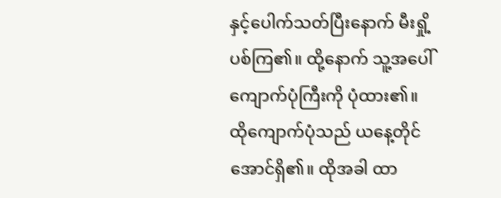နှင့်ပေါက်သတ်ပြီးနောက် မီးရှို့ပစ်ကြ၏။ ထို့နောက် သူ့အပေါ် ကျောက်ပုံကြီးကို ပုံထား၏။ ထိုကျောက်ပုံသည် ယနေ့တိုင်အောင်ရှိ၏။ ထိုအခါ ထာ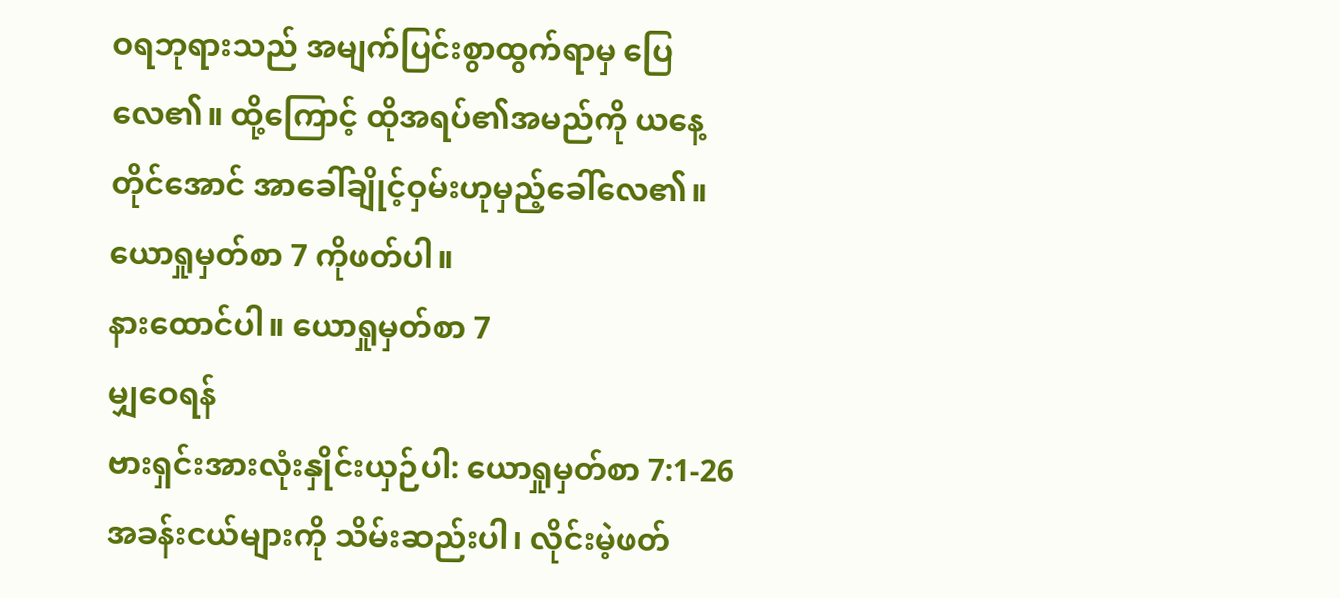ဝရဘုရားသည် အမျက်ပြင်းစွာထွက်ရာမှ ပြေလေ၏။ ထို့ကြောင့် ထိုအရပ်၏အမည်ကို ယနေ့တိုင်အောင် အာခေါ်ချိုင့်ဝှမ်းဟုမှည့်ခေါ်လေ၏။
ယောရှုမှတ်စာ 7 ကိုဖတ်ပါ။
နားထောင်ပါ။ ယောရှုမှတ်စာ 7
မျှဝေရန်
ဗားရှင်းအားလုံးနှိုင်းယှဉ်ပါ: ယောရှုမှတ်စာ 7:1-26
အခန်းငယ်များကို သိမ်းဆည်းပါ၊ လိုင်းမဲ့ဖတ်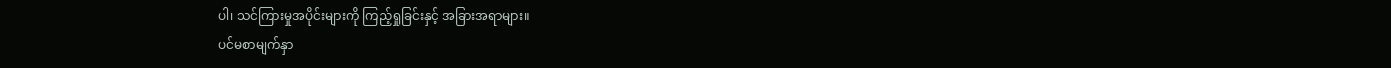ပါ၊ သင်ကြားမှုအပိုင်းများကို ကြည့်ရှုခြင်းနှင့် အခြားအရာများ။
ပင်မစာမျက်နှာ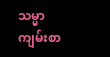သမ္မာကျမ်းစာ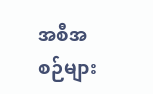အစီအစဉ်များ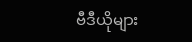ဗီဒီယိုများ